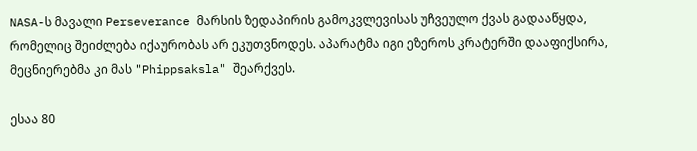NASA-ს მავალი Perseverance მარსის ზედაპირის გამოკვლევისას უჩვეულო ქვას გადააწყდა, რომელიც შეიძლება იქაურობას არ ეკუთვნოდეს. აპარატმა იგი ეზეროს კრატერში დააფიქსირა, მეცნიერებმა კი მას "Phippsaksla" შეარქვეს.

ესაა 80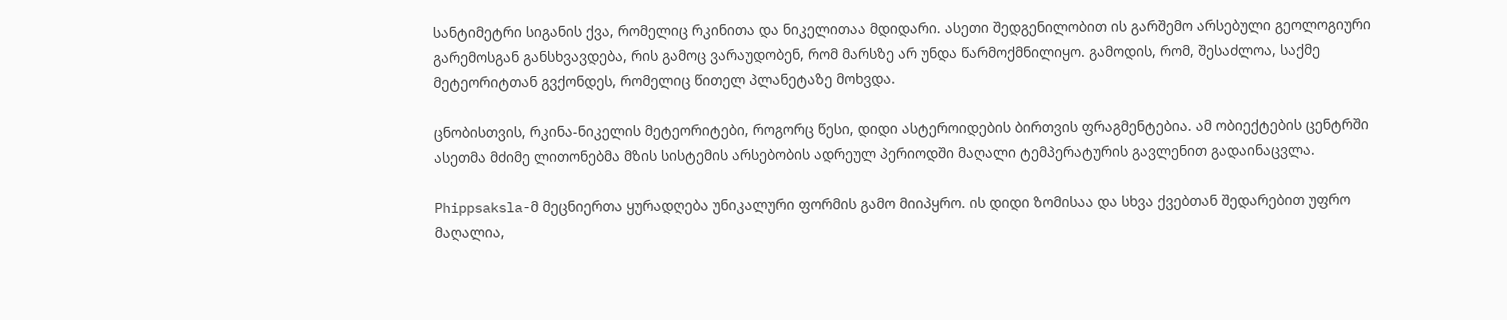სანტიმეტრი სიგანის ქვა, რომელიც რკინითა და ნიკელითაა მდიდარი. ასეთი შედგენილობით ის გარშემო არსებული გეოლოგიური გარემოსგან განსხვავდება, რის გამოც ვარაუდობენ, რომ მარსზე არ უნდა წარმოქმნილიყო. გამოდის, რომ, შესაძლოა, საქმე მეტეორიტთან გვქონდეს, რომელიც წითელ პლანეტაზე მოხვდა.

ცნობისთვის, რკინა-ნიკელის მეტეორიტები, როგორც წესი, დიდი ასტეროიდების ბირთვის ფრაგმენტებია. ამ ობიექტების ცენტრში ასეთმა მძიმე ლითონებმა მზის სისტემის არსებობის ადრეულ პერიოდში მაღალი ტემპერატურის გავლენით გადაინაცვლა.

Phippsaksla-მ მეცნიერთა ყურადღება უნიკალური ფორმის გამო მიიპყრო. ის დიდი ზომისაა და სხვა ქვებთან შედარებით უფრო მაღალია,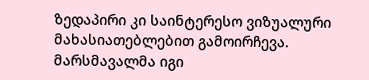ზედაპირი კი საინტერესო ვიზუალური მახასიათებლებით გამოირჩევა. მარსმავალმა იგი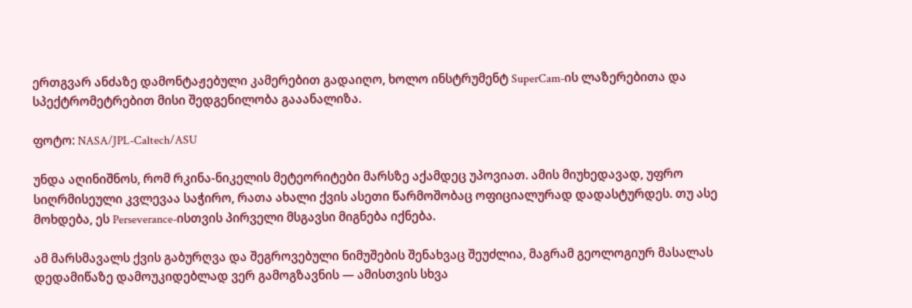ერთგვარ ანძაზე დამონტაჟებული კამერებით გადაიღო, ხოლო ინსტრუმენტ SuperCam-ის ლაზერებითა და სპექტრომეტრებით მისი შედგენილობა გააანალიზა.

ფოტო: NASA/JPL-Caltech/ASU

უნდა აღინიშნოს, რომ რკინა-ნიკელის მეტეორიტები მარსზე აქამდეც უპოვიათ. ამის მიუხედავად, უფრო სიღრმისეული კვლევაა საჭირო, რათა ახალი ქვის ასეთი წარმოშობაც ოფიციალურად დადასტურდეს. თუ ასე მოხდება, ეს Perseverance-ისთვის პირველი მსგავსი მიგნება იქნება.

ამ მარსმავალს ქვის გაბურღვა და შეგროვებული ნიმუშების შენახვაც შეუძლია, მაგრამ გეოლოგიურ მასალას დედამიწაზე დამოუკიდებლად ვერ გამოგზავნის — ამისთვის სხვა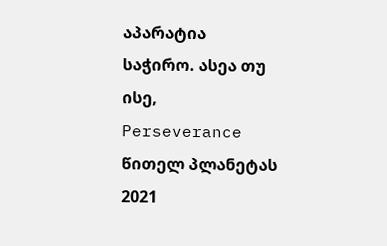აპარატია საჭირო. ასეა თუ ისე, Perseverance წითელ პლანეტას 2021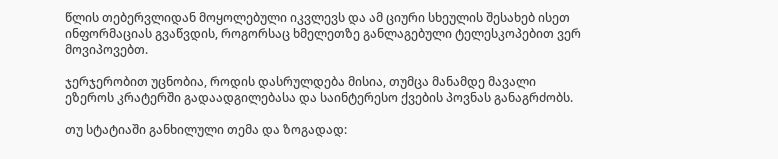წლის თებერვლიდან მოყოლებული იკვლევს და ამ ციური სხეულის შესახებ ისეთ ინფორმაციას გვაწვდის, როგორსაც ხმელეთზე განლაგებული ტელესკოპებით ვერ მოვიპოვებთ.

ჯერჯერობით უცნობია, როდის დასრულდება მისია, თუმცა მანამდე მავალი ეზეროს კრატერში გადაადგილებასა და საინტერესო ქვების პოვნას განაგრძობს.

თუ სტატიაში განხილული თემა და ზოგადად: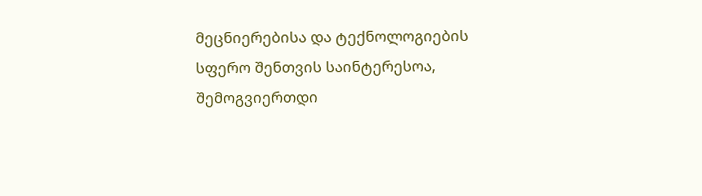მეცნიერებისა და ტექნოლოგიების სფერო შენთვის საინტერესოა, შემოგვიერთდი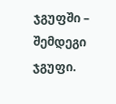ჯგუფში – შემდეგი ჯგუფი.